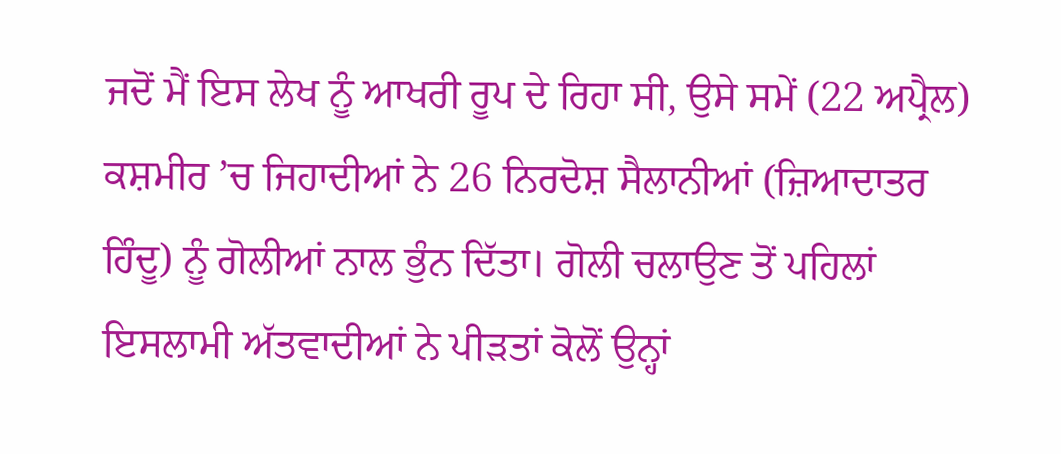ਜਦੋਂ ਮੈਂ ਇਸ ਲੇਖ ਨੂੰ ਆਖਰੀ ਰੂਪ ਦੇ ਰਿਹਾ ਸੀ, ਉਸੇ ਸਮੇਂ (22 ਅਪ੍ਰੈਲ) ਕਸ਼ਮੀਰ ’ਚ ਜਿਹਾਦੀਆਂ ਨੇ 26 ਨਿਰਦੋਸ਼ ਸੈਲਾਨੀਆਂ (ਜ਼ਿਆਦਾਤਰ ਹਿੰਦੂ) ਨੂੰ ਗੋਲੀਆਂ ਨਾਲ ਭੁੰਨ ਦਿੱਤਾ। ਗੋਲੀ ਚਲਾਉਣ ਤੋਂ ਪਹਿਲਾਂ ਇਸਲਾਮੀ ਅੱਤਵਾਦੀਆਂ ਨੇ ਪੀੜਤਾਂ ਕੋਲੋਂ ਉਨ੍ਹਾਂ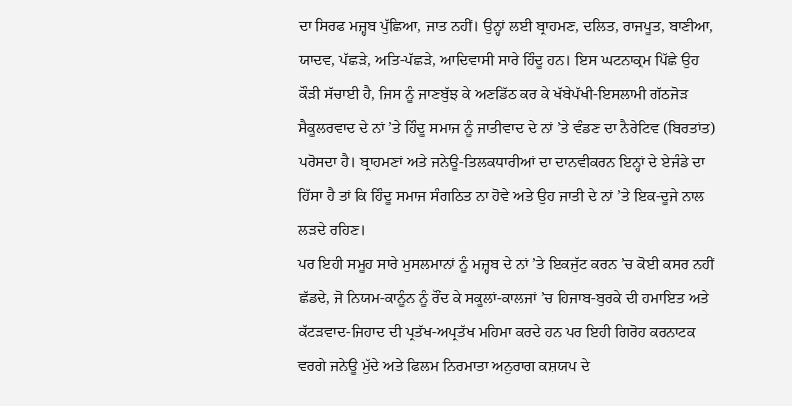ਦਾ ਸਿਰਫ ਮਜ਼੍ਹਬ ਪੁੱਛਿਆ, ਜਾਤ ਨਹੀਂ। ਉਨ੍ਹਾਂ ਲਈ ਬ੍ਰਾਹਮਣ, ਦਲਿਤ, ਰਾਜਪੂਤ, ਬਾਣੀਆ, ਯਾਦਵ, ਪੱਛੜੇ, ਅਤਿ-ਪੱਛੜੇ, ਆਦਿਵਾਸੀ ਸਾਰੇ ਹਿੰਦੂ ਹਨ। ਇਸ ਘਟਨਾਕ੍ਰਮ ਪਿੱਛੇ ਉਹ ਕੌੜੀ ਸੱਚਾਈ ਹੈ, ਜਿਸ ਨੂੰ ਜਾਣਬੁੱਝ ਕੇ ਅਣਡਿੱਠ ਕਰ ਕੇ ਖੱਬੇਪੱਖੀ-ਇਸਲਾਮੀ ਗੱਠਜੋੜ ਸੈਕੂਲਰਵਾਦ ਦੇ ਨਾਂ ’ਤੇ ਹਿੰਦੂ ਸਮਾਜ ਨੂੰ ਜਾਤੀਵਾਦ ਦੇ ਨਾਂ ’ਤੇ ਵੰਡਣ ਦਾ ਨੈਰੇਟਿਵ (ਬਿਰਤਾਂਤ) ਪਰੋਸਦਾ ਹੈ। ਬ੍ਰਾਹਮਣਾਂ ਅਤੇ ਜਨੇਊ-ਤਿਲਕਧਾਰੀਆਂ ਦਾ ਦਾਨਵੀਕਰਨ ਇਨ੍ਹਾਂ ਦੇ ਏਜੰਡੇ ਦਾ ਹਿੱਸਾ ਹੈ ਤਾਂ ਕਿ ਹਿੰਦੂ ਸਮਾਜ ਸੰਗਠਿਤ ਨਾ ਹੋਵੇ ਅਤੇ ਉਹ ਜਾਤੀ ਦੇ ਨਾਂ ’ਤੇ ਇਕ-ਦੂਜੇ ਨਾਲ ਲੜਦੇ ਰਹਿਣ।
ਪਰ ਇਹੀ ਸਮੂਹ ਸਾਰੇ ਮੁਸਲਮਾਨਾਂ ਨੂੰ ਮਜ਼੍ਹਬ ਦੇ ਨਾਂ ’ਤੇ ਇਕਜੁੱਟ ਕਰਨ ’ਚ ਕੋਈ ਕਸਰ ਨਹੀਂ ਛੱਡਦੇ, ਜੋ ਨਿਯਮ-ਕਾਨੂੰਨ ਨੂੰ ਰੌਂਦ ਕੇ ਸਕੂਲਾਂ-ਕਾਲਜਾਂ ’ਚ ਹਿਜਾਬ-ਬੁਰਕੇ ਦੀ ਹਮਾਇਤ ਅਤੇ ਕੱਟੜਵਾਦ-ਜਿਹਾਦ ਦੀ ਪ੍ਰਤੱਖ-ਅਪ੍ਰਤੱਖ ਮਹਿਮਾ ਕਰਦੇ ਹਨ ਪਰ ਇਹੀ ਗਿਰੋਹ ਕਰਨਾਟਕ ਵਰਗੇ ਜਨੇਊ ਮੁੱਦੇ ਅਤੇ ਫਿਲਮ ਨਿਰਮਾਤਾ ਅਨੁਰਾਗ ਕਸ਼ਯਪ ਦੇ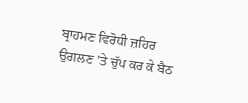ਬ੍ਰਾਹਮਣ ਵਿਰੋਧੀ ਜ਼ਹਿਰ ਉਗਲਣ ’ਤੇ ਚੁੱਪ ਕਰ ਕੇ ਬੈਠ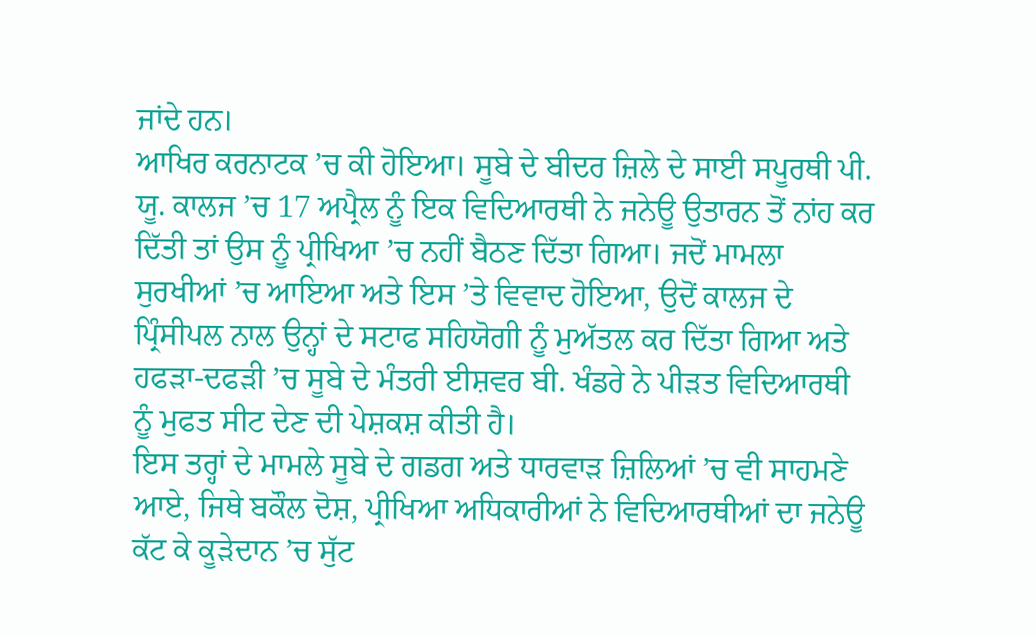ਜਾਂਦੇ ਹਨ।
ਆਖਿਰ ਕਰਨਾਟਕ ’ਚ ਕੀ ਹੋਇਆ। ਸੂਬੇ ਦੇ ਬੀਦਰ ਜ਼ਿਲੇ ਦੇ ਸਾਈ ਸਪੂਰਥੀ ਪੀ. ਯੂ. ਕਾਲਜ ’ਚ 17 ਅਪ੍ਰੈਲ ਨੂੰ ਇਕ ਵਿਦਿਆਰਥੀ ਨੇ ਜਨੇਊ ਉਤਾਰਨ ਤੋਂ ਨਾਂਹ ਕਰ ਦਿੱਤੀ ਤਾਂ ਉਸ ਨੂੰ ਪ੍ਰੀਖਿਆ ’ਚ ਨਹੀਂ ਬੈਠਣ ਦਿੱਤਾ ਗਿਆ। ਜਦੋਂ ਮਾਮਲਾ ਸੁਰਖੀਆਂ ’ਚ ਆਇਆ ਅਤੇ ਇਸ ’ਤੇ ਵਿਵਾਦ ਹੋਇਆ, ਉਦੋਂ ਕਾਲਜ ਦੇ ਪ੍ਰਿੰਸੀਪਲ ਨਾਲ ਉਨ੍ਹਾਂ ਦੇ ਸਟਾਫ ਸਹਿਯੋਗੀ ਨੂੰ ਮੁਅੱਤਲ ਕਰ ਦਿੱਤਾ ਗਿਆ ਅਤੇ ਹਫੜਾ-ਦਫੜੀ ’ਚ ਸੂਬੇ ਦੇ ਮੰਤਰੀ ਈਸ਼ਵਰ ਬੀ. ਖੰਡਰੇ ਨੇ ਪੀੜਤ ਵਿਦਿਆਰਥੀ ਨੂੰ ਮੁਫਤ ਸੀਟ ਦੇਣ ਦੀ ਪੇਸ਼ਕਸ਼ ਕੀਤੀ ਹੈ।
ਇਸ ਤਰ੍ਹਾਂ ਦੇ ਮਾਮਲੇ ਸੂਬੇ ਦੇ ਗਡਗ ਅਤੇ ਧਾਰਵਾੜ ਜ਼ਿਲਿਆਂ ’ਚ ਵੀ ਸਾਹਮਣੇ ਆਏ, ਜਿਥੇ ਬਕੌਲ ਦੋਸ਼, ਪ੍ਰੀਖਿਆ ਅਧਿਕਾਰੀਆਂ ਨੇ ਵਿਦਿਆਰਥੀਆਂ ਦਾ ਜਨੇਊ ਕੱਟ ਕੇ ਕੂੜੇਦਾਨ ’ਚ ਸੁੱਟ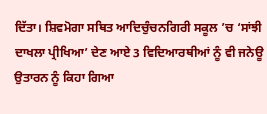ਦਿੱਤਾ। ਸ਼ਿਵਮੋਗਾ ਸਥਿਤ ਆਦਿਚੁੰਚਨਗਿਰੀ ਸਕੂਲ ’ਚ ‘ਸਾਂਝੀ ਦਾਖਲਾ ਪ੍ਰੀਖਿਆ’ ਦੇਣ ਆਏ 3 ਵਿਦਿਆਰਥੀਆਂ ਨੂੰ ਵੀ ਜਨੇਊ ਉਤਾਰਨ ਨੂੰ ਕਿਹਾ ਗਿਆ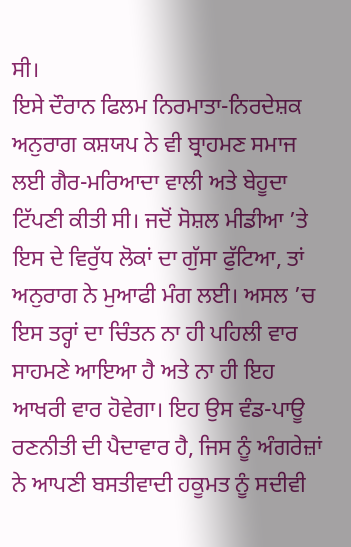ਸੀ।
ਇਸੇ ਦੌਰਾਨ ਫਿਲਮ ਨਿਰਮਾਤਾ-ਨਿਰਦੇਸ਼ਕ ਅਨੁਰਾਗ ਕਸ਼ਯਪ ਨੇ ਵੀ ਬ੍ਰਾਹਮਣ ਸਮਾਜ ਲਈ ਗੈਰ-ਮਰਿਆਦਾ ਵਾਲੀ ਅਤੇ ਬੇਹੂਦਾ ਟਿੱਪਣੀ ਕੀਤੀ ਸੀ। ਜਦੋਂ ਸੋਸ਼ਲ ਮੀਡੀਆ ’ਤੇ ਇਸ ਦੇ ਵਿਰੁੱਧ ਲੋਕਾਂ ਦਾ ਗੁੱਸਾ ਫੁੱਟਿਆ, ਤਾਂ ਅਨੁਰਾਗ ਨੇ ਮੁਆਫੀ ਮੰਗ ਲਈ। ਅਸਲ ’ਚ ਇਸ ਤਰ੍ਹਾਂ ਦਾ ਚਿੰਤਨ ਨਾ ਹੀ ਪਹਿਲੀ ਵਾਰ ਸਾਹਮਣੇ ਆਇਆ ਹੈ ਅਤੇ ਨਾ ਹੀ ਇਹ ਆਖਰੀ ਵਾਰ ਹੋਵੇਗਾ। ਇਹ ਉਸ ਵੰਡ-ਪਾਊ ਰਣਨੀਤੀ ਦੀ ਪੈਦਾਵਾਰ ਹੈ, ਜਿਸ ਨੂੰ ਅੰਗਰੇਜ਼ਾਂ ਨੇ ਆਪਣੀ ਬਸਤੀਵਾਦੀ ਹਕੂਮਤ ਨੂੰ ਸਦੀਵੀ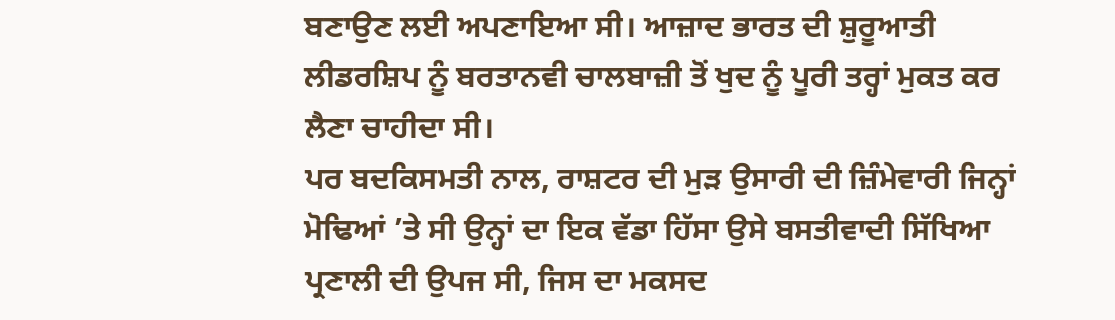ਬਣਾਉਣ ਲਈ ਅਪਣਾਇਆ ਸੀ। ਆਜ਼ਾਦ ਭਾਰਤ ਦੀ ਸ਼ੁਰੂਆਤੀ ਲੀਡਰਸ਼ਿਪ ਨੂੰ ਬਰਤਾਨਵੀ ਚਾਲਬਾਜ਼ੀ ਤੋਂ ਖੁਦ ਨੂੰ ਪੂਰੀ ਤਰ੍ਹਾਂ ਮੁਕਤ ਕਰ ਲੈਣਾ ਚਾਹੀਦਾ ਸੀ।
ਪਰ ਬਦਕਿਸਮਤੀ ਨਾਲ, ਰਾਸ਼ਟਰ ਦੀ ਮੁੜ ਉਸਾਰੀ ਦੀ ਜ਼ਿੰਮੇਵਾਰੀ ਜਿਨ੍ਹਾਂ ਮੋਢਿਆਂ ’ਤੇ ਸੀ ਉਨ੍ਹਾਂ ਦਾ ਇਕ ਵੱਡਾ ਹਿੱਸਾ ਉਸੇ ਬਸਤੀਵਾਦੀ ਸਿੱਖਿਆ ਪ੍ਰਣਾਲੀ ਦੀ ਉਪਜ ਸੀ, ਜਿਸ ਦਾ ਮਕਸਦ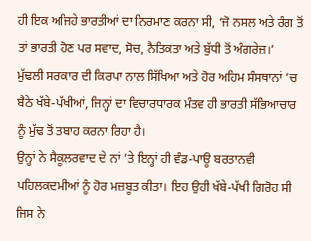ਹੀ ਇਕ ਅਜਿਹੇ ਭਾਰਤੀਆਂ ਦਾ ਨਿਰਮਾਣ ਕਰਨਾ ਸੀ, ‘ਜੋ ਨਸਲ ਅਤੇ ਰੰਗ ਤੋਂ ਤਾਂ ਭਾਰਤੀ ਹੋਣ ਪਰ ਸਵਾਦ, ਸੋਚ, ਨੈਤਿਕਤਾ ਅਤੇ ਬੁੱਧੀ ਤੋਂ ਅੰਗਰੇਜ਼।’
ਮੁੱਢਲੀ ਸਰਕਾਰ ਦੀ ਕਿਰਪਾ ਨਾਲ ਸਿੱਖਿਆ ਅਤੇ ਹੋਰ ਅਹਿਮ ਸੰਸਥਾਨਾਂ ’ਚ ਬੈਠੇ ਖੱਬੇ-ਪੱਖੀਆਂ, ਜਿਨ੍ਹਾਂ ਦਾ ਵਿਚਾਰਧਾਰਕ ਮੰਤਵ ਹੀ ਭਾਰਤੀ ਸੱਭਿਆਚਾਰ ਨੂੰ ਮੁੱਢ ਤੋਂ ਤਬਾਹ ਕਰਨਾ ਰਿਹਾ ਹੈ।
ਉਨ੍ਹਾਂ ਨੇ ਸੈਕੂਲਰਵਾਦ ਦੇ ਨਾਂ ’ਤੇ ਇਨ੍ਹਾਂ ਹੀ ਵੰਡ-ਪਾਊ ਬਰਤਾਨਵੀ ਪਹਿਲਕਦਮੀਆਂ ਨੂੰ ਹੋਰ ਮਜ਼ਬੂਤ ਕੀਤਾ। ਇਹ ਉਹੀ ਖੱਬੇ-ਪੱਖੀ ਗਿਰੋਹ ਸੀ ਜਿਸ ਨੇ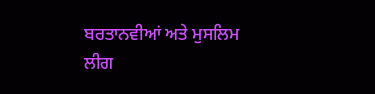ਬਰਤਾਨਵੀਆਂ ਅਤੇ ਮੁਸਲਿਮ ਲੀਗ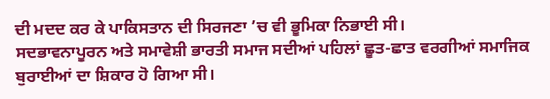ਦੀ ਮਦਦ ਕਰ ਕੇ ਪਾਕਿਸਤਾਨ ਦੀ ਸਿਰਜਣਾ ’ਚ ਵੀ ਭੂਮਿਕਾ ਨਿਭਾਈ ਸੀ।
ਸਦਭਾਵਨਾਪੂਰਨ ਅਤੇ ਸਮਾਵੇਸ਼ੀ ਭਾਰਤੀ ਸਮਾਜ ਸਦੀਆਂ ਪਹਿਲਾਂ ਛੂਤ-ਛਾਤ ਵਰਗੀਆਂ ਸਮਾਜਿਕ ਬੁਰਾਈਆਂ ਦਾ ਸ਼ਿਕਾਰ ਹੋ ਗਿਆ ਸੀ।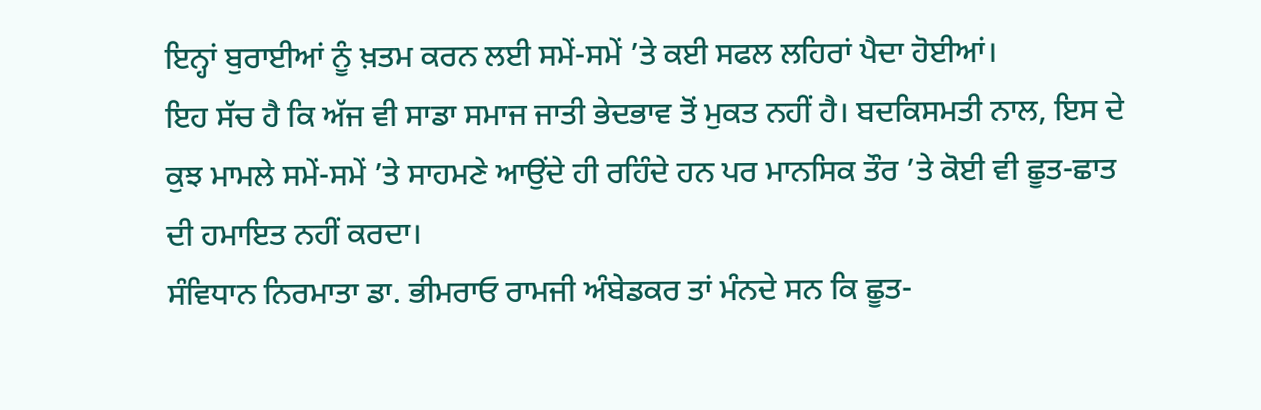ਇਨ੍ਹਾਂ ਬੁਰਾਈਆਂ ਨੂੰ ਖ਼ਤਮ ਕਰਨ ਲਈ ਸਮੇਂ-ਸਮੇਂ ’ਤੇ ਕਈ ਸਫਲ ਲਹਿਰਾਂ ਪੈਦਾ ਹੋਈਆਂ।
ਇਹ ਸੱਚ ਹੈ ਕਿ ਅੱਜ ਵੀ ਸਾਡਾ ਸਮਾਜ ਜਾਤੀ ਭੇਦਭਾਵ ਤੋਂ ਮੁਕਤ ਨਹੀਂ ਹੈ। ਬਦਕਿਸਮਤੀ ਨਾਲ, ਇਸ ਦੇ ਕੁਝ ਮਾਮਲੇ ਸਮੇਂ-ਸਮੇਂ ’ਤੇ ਸਾਹਮਣੇ ਆਉਂਦੇ ਹੀ ਰਹਿੰਦੇ ਹਨ ਪਰ ਮਾਨਸਿਕ ਤੌਰ ’ਤੇ ਕੋਈ ਵੀ ਛੂਤ-ਛਾਤ ਦੀ ਹਮਾਇਤ ਨਹੀਂ ਕਰਦਾ।
ਸੰਵਿਧਾਨ ਨਿਰਮਾਤਾ ਡਾ. ਭੀਮਰਾਓ ਰਾਮਜੀ ਅੰਬੇਡਕਰ ਤਾਂ ਮੰਨਦੇ ਸਨ ਕਿ ਛੂਤ-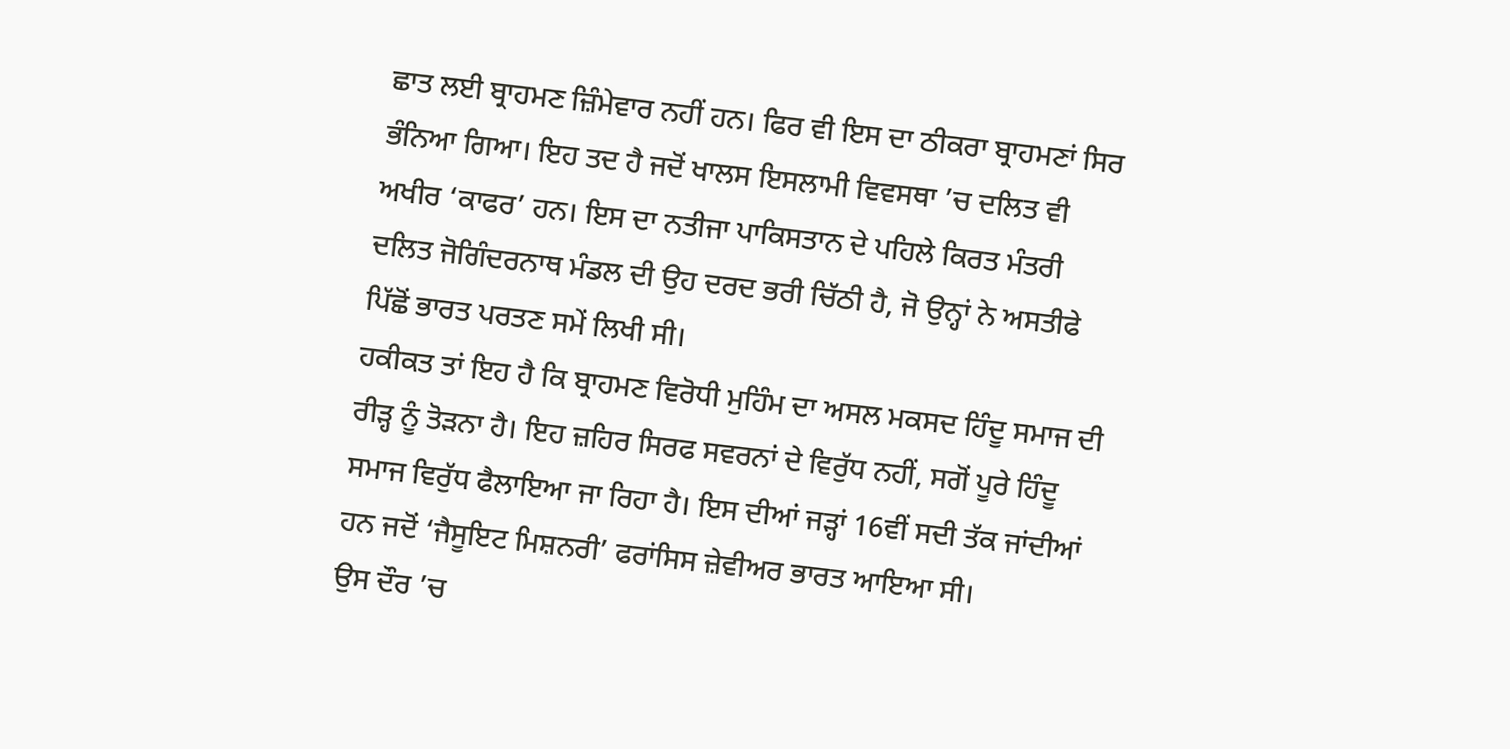ਛਾਤ ਲਈ ਬ੍ਰਾਹਮਣ ਜ਼ਿੰਮੇਵਾਰ ਨਹੀਂ ਹਨ। ਫਿਰ ਵੀ ਇਸ ਦਾ ਠੀਕਰਾ ਬ੍ਰਾਹਮਣਾਂ ਸਿਰ ਭੰਨਿਆ ਗਿਆ। ਇਹ ਤਦ ਹੈ ਜਦੋਂ ਖਾਲਸ ਇਸਲਾਮੀ ਵਿਵਸਥਾ ’ਚ ਦਲਿਤ ਵੀ ਅਖੀਰ ‘ਕਾਫਰ’ ਹਨ। ਇਸ ਦਾ ਨਤੀਜਾ ਪਾਕਿਸਤਾਨ ਦੇ ਪਹਿਲੇ ਕਿਰਤ ਮੰਤਰੀ ਦਲਿਤ ਜੋਗਿੰਦਰਨਾਥ ਮੰਡਲ ਦੀ ਉਹ ਦਰਦ ਭਰੀ ਚਿੱਠੀ ਹੈ, ਜੋ ਉਨ੍ਹਾਂ ਨੇ ਅਸਤੀਫੇ ਪਿੱਛੋਂ ਭਾਰਤ ਪਰਤਣ ਸਮੇਂ ਲਿਖੀ ਸੀ।
ਹਕੀਕਤ ਤਾਂ ਇਹ ਹੈ ਕਿ ਬ੍ਰਾਹਮਣ ਵਿਰੋਧੀ ਮੁਹਿੰਮ ਦਾ ਅਸਲ ਮਕਸਦ ਹਿੰਦੂ ਸਮਾਜ ਦੀ ਰੀੜ੍ਹ ਨੂੰ ਤੋੜਨਾ ਹੈ। ਇਹ ਜ਼ਹਿਰ ਸਿਰਫ ਸਵਰਨਾਂ ਦੇ ਵਿਰੁੱਧ ਨਹੀਂ, ਸਗੋਂ ਪੂਰੇ ਹਿੰਦੂ ਸਮਾਜ ਵਿਰੁੱਧ ਫੈਲਾਇਆ ਜਾ ਰਿਹਾ ਹੈ। ਇਸ ਦੀਆਂ ਜੜ੍ਹਾਂ 16ਵੀਂ ਸਦੀ ਤੱਕ ਜਾਂਦੀਆਂ ਹਨ ਜਦੋਂ ‘ਜੈਸੂਇਟ ਮਿਸ਼ਨਰੀ’ ਫਰਾਂਸਿਸ ਜ਼ੇਵੀਅਰ ਭਾਰਤ ਆਇਆ ਸੀ।
ਉਸ ਦੌਰ ’ਚ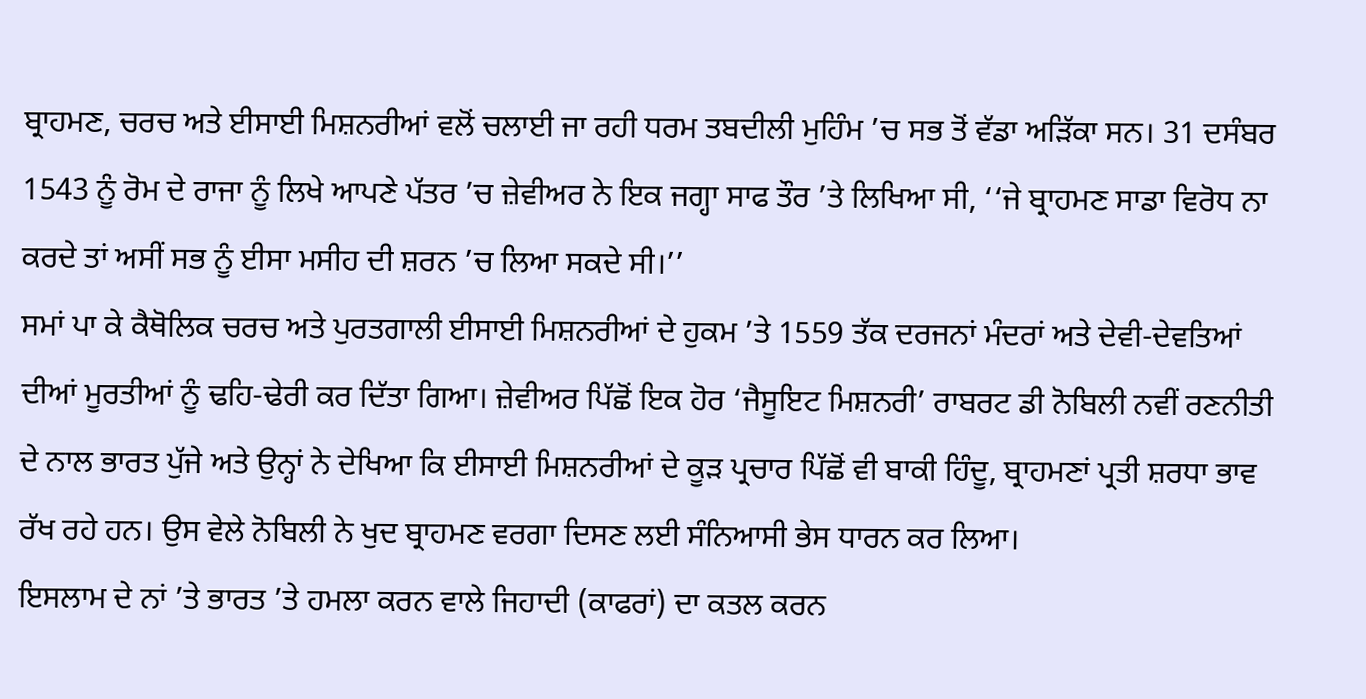ਬ੍ਰਾਹਮਣ, ਚਰਚ ਅਤੇ ਈਸਾਈ ਮਿਸ਼ਨਰੀਆਂ ਵਲੋਂ ਚਲਾਈ ਜਾ ਰਹੀ ਧਰਮ ਤਬਦੀਲੀ ਮੁਹਿੰਮ ’ਚ ਸਭ ਤੋਂ ਵੱਡਾ ਅੜਿੱਕਾ ਸਨ। 31 ਦਸੰਬਰ 1543 ਨੂੰ ਰੋਮ ਦੇ ਰਾਜਾ ਨੂੰ ਲਿਖੇ ਆਪਣੇ ਪੱਤਰ ’ਚ ਜ਼ੇਵੀਅਰ ਨੇ ਇਕ ਜਗ੍ਹਾ ਸਾਫ ਤੌਰ ’ਤੇ ਲਿਖਿਆ ਸੀ, ‘‘ਜੇ ਬ੍ਰਾਹਮਣ ਸਾਡਾ ਵਿਰੋਧ ਨਾ ਕਰਦੇ ਤਾਂ ਅਸੀਂ ਸਭ ਨੂੰ ਈਸਾ ਮਸੀਹ ਦੀ ਸ਼ਰਨ ’ਚ ਲਿਆ ਸਕਦੇ ਸੀ।’’
ਸਮਾਂ ਪਾ ਕੇ ਕੈਥੋਲਿਕ ਚਰਚ ਅਤੇ ਪੁਰਤਗਾਲੀ ਈਸਾਈ ਮਿਸ਼ਨਰੀਆਂ ਦੇ ਹੁਕਮ ’ਤੇ 1559 ਤੱਕ ਦਰਜਨਾਂ ਮੰਦਰਾਂ ਅਤੇ ਦੇਵੀ-ਦੇਵਤਿਆਂ ਦੀਆਂ ਮੂਰਤੀਆਂ ਨੂੰ ਢਹਿ-ਢੇਰੀ ਕਰ ਦਿੱਤਾ ਗਿਆ। ਜ਼ੇਵੀਅਰ ਪਿੱਛੋਂ ਇਕ ਹੋਰ ‘ਜੈਸੂਇਟ ਮਿਸ਼ਨਰੀ’ ਰਾਬਰਟ ਡੀ ਨੋਬਿਲੀ ਨਵੀਂ ਰਣਨੀਤੀ ਦੇ ਨਾਲ ਭਾਰਤ ਪੁੱਜੇ ਅਤੇ ਉਨ੍ਹਾਂ ਨੇ ਦੇਖਿਆ ਕਿ ਈਸਾਈ ਮਿਸ਼ਨਰੀਆਂ ਦੇ ਕੂੜ ਪ੍ਰਚਾਰ ਪਿੱਛੋਂ ਵੀ ਬਾਕੀ ਹਿੰਦੂ, ਬ੍ਰਾਹਮਣਾਂ ਪ੍ਰਤੀ ਸ਼ਰਧਾ ਭਾਵ ਰੱਖ ਰਹੇ ਹਨ। ਉਸ ਵੇਲੇ ਨੋਬਿਲੀ ਨੇ ਖੁਦ ਬ੍ਰਾਹਮਣ ਵਰਗਾ ਦਿਸਣ ਲਈ ਸੰਨਿਆਸੀ ਭੇਸ ਧਾਰਨ ਕਰ ਲਿਆ।
ਇਸਲਾਮ ਦੇ ਨਾਂ ’ਤੇ ਭਾਰਤ ’ਤੇ ਹਮਲਾ ਕਰਨ ਵਾਲੇ ਜਿਹਾਦੀ (ਕਾਫਰਾਂ) ਦਾ ਕਤਲ ਕਰਨ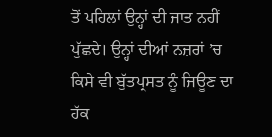ਤੋਂ ਪਹਿਲਾਂ ਉਨ੍ਹਾਂ ਦੀ ਜਾਤ ਨਹੀਂ ਪੁੱਛਦੇ। ਉਨ੍ਹਾਂ ਦੀਆਂ ਨਜ਼ਰਾਂ ’ਚ ਕਿਸੇ ਵੀ ਬੁੱਤਪ੍ਰਸਤ ਨੂੰ ਜਿਊਣ ਦਾ ਹੱਕ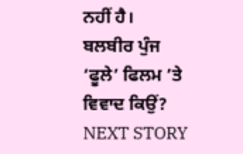ਨਹੀਂ ਹੈ।
ਬਲਬੀਰ ਪੁੰਜ
‘ਫੂਲੇ’ ਫਿਲਮ ’ਤੇ ਵਿਵਾਦ ਕਿਉਂ?
NEXT STORY